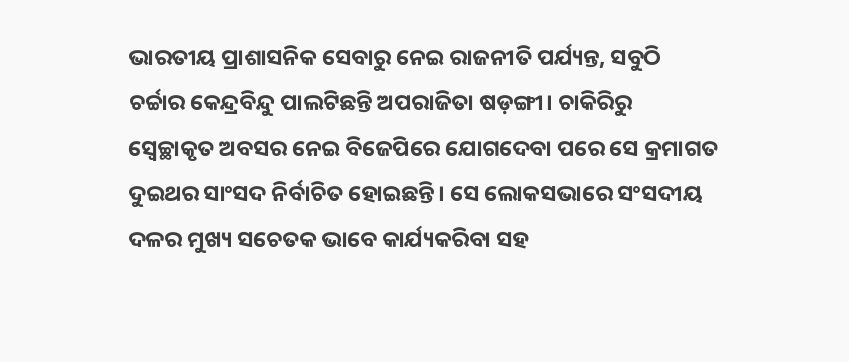ଭାରତୀୟ ପ୍ରାଶାସନିକ ସେବାରୁ ନେଇ ରାଜନୀତି ପର୍ଯ୍ୟନ୍ତ, ସବୁଠି ଚର୍ଚ୍ଚାର କେନ୍ଦ୍ରବିନ୍ଦୁ ପାଲଟିଛନ୍ତି ଅପରାଜିତା ଷଡ଼ଙ୍ଗୀ। ଚାକିରିରୁ ସ୍ବେଚ୍ଛାକୃତ ଅବସର ନେଇ ବିଜେପିରେ ଯୋଗଦେବା ପରେ ସେ କ୍ରମାଗତ ଦୁଇଥର ସାଂସଦ ନିର୍ବାଚିତ ହୋଇଛନ୍ତି। ସେ ଲୋକସଭାରେ ସଂସଦୀୟ ଦଳର ମୁଖ୍ୟ ସଚେତକ ଭାବେ କାର୍ଯ୍ୟକରିବା ସହ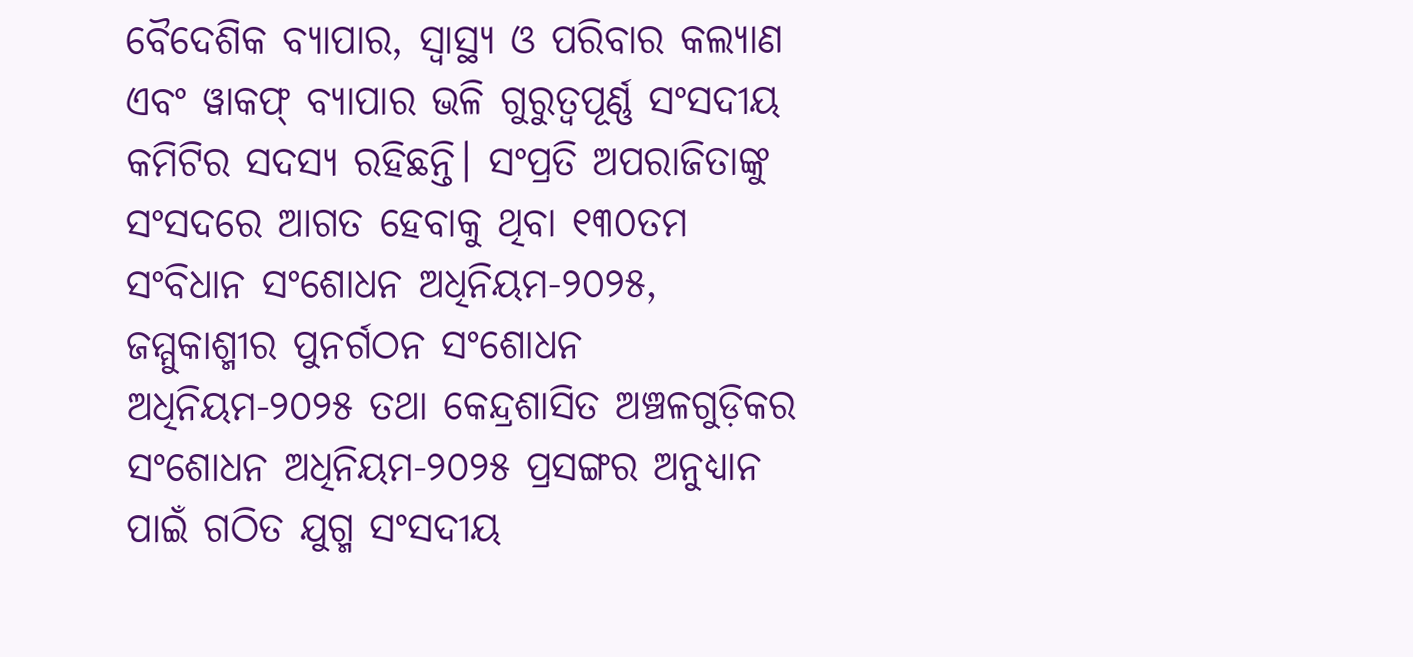ବୈଦେଶିକ ବ୍ୟାପାର, ସ୍ୱାସ୍ଥ୍ୟ ଓ ପରିବାର କଲ୍ୟାଣ ଏବଂ ୱାକଫ୍ ବ୍ୟାପାର ଭଳି ଗୁରୁତ୍ୱପୂର୍ଣ୍ଣ ସଂସଦୀୟ କମିଟିର ସଦସ୍ୟ ରହିଛନ୍ତି। ସଂପ୍ରତି ଅପରାଜିତାଙ୍କୁ ସଂସଦରେ ଆଗତ ହେବାକୁ ଥିବା ୧୩୦ତମ ସଂବିଧାନ ସଂଶୋଧନ ଅଧିନିୟମ-୨୦୨୫, ଜମ୍ମୁକାଶ୍ମୀର ପୁନର୍ଗଠନ ସଂଶୋଧନ ଅଧିନିୟମ-୨୦୨୫ ତଥା କେନ୍ଦ୍ରଶାସିତ ଅଞ୍ଚଳଗୁଡ଼ିକର ସଂଶୋଧନ ଅଧିନିୟମ-୨୦୨୫ ପ୍ରସଙ୍ଗର ଅନୁଧ୍ୟାନ ପାଇଁ ଗଠିତ ଯୁଗ୍ମ ସଂସଦୀୟ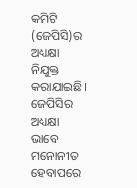କମିଟି (ଜେପିସି)ର ଅଧ୍ୟକ୍ଷା ନିଯୁକ୍ତ କରାଯାଇଛି। ଜେପିସିର ଅଧ୍ୟକ୍ଷା ଭାବେ ମନୋନୀତ ହେବାପରେ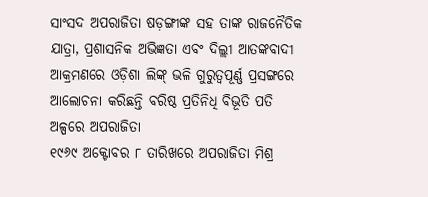ସାଂସଦ ଅପରାଜିତା ଷଡ଼ଙ୍ଗୀଙ୍କ ସହ ତାଙ୍କ ରାଜନୈତିକ ଯାତ୍ରା, ପ୍ରଶାସନିକ ଅଭିଜ୍ଞତା ଏବଂ ଦିଲ୍ଲୀ ଆତଙ୍କବାଦୀ ଆକ୍ରମଣରେ ଓଡ଼ିଶା ଲିଙ୍କ୍ ଭଳି ଗୁରୁତ୍ବପୂର୍ଣ୍ଣ ପ୍ରସଙ୍ଗରେ ଆଲୋଚନା କରିଛନ୍ତି ବରିଷ୍ଠ ପ୍ରତିନିଧି ବିଭୂତି ପତି
ଅଳ୍ପରେ ଅପରାଜିତା
୧୯୬୯ ଅକ୍ଟୋବର ୮ ତାରିଖରେ ଅପରାଜିତା ମିଶ୍ର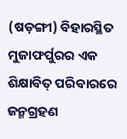(ଷଡ଼ଙ୍ଗୀ) ବିହାରସ୍ଥିତ ମୁଜାଫର୍ପୁରର ଏକ ଶିକ୍ଷାବିତ୍ ପରିବାରରେ ଜନ୍ମଗ୍ରହଣ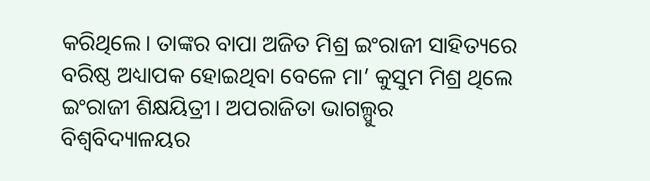କରିଥିଲେ। ତାଙ୍କର ବାପା ଅଜିତ ମିଶ୍ର ଇଂରାଜୀ ସାହିତ୍ୟରେ ବରିଷ୍ଠ ଅଧ୍ୟାପକ ହୋଇଥିବା ବେଳେ ମା’ କୁସୁମ ମିଶ୍ର ଥିଲେ ଇଂରାଜୀ ଶିକ୍ଷୟିତ୍ରୀ। ଅପରାଜିତା ଭାଗଲ୍ପୁର ବିଶ୍ୱବିଦ୍ୟାଳୟର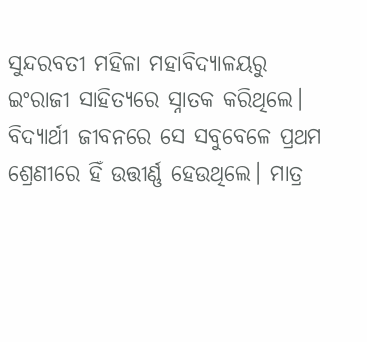ସୁନ୍ଦରବତୀ ମହିଳା ମହାବିଦ୍ୟାଳୟରୁ ଇଂରାଜୀ ସାହିତ୍ୟରେ ସ୍ନାତକ କରିଥିଲେ। ବିଦ୍ୟାର୍ଥୀ ଜୀବନରେ ସେ ସବୁବେଳେ ପ୍ରଥମ ଶ୍ରେଣୀରେ ହିଁ ଉତ୍ତୀର୍ଣ୍ଣ ହେଉଥିଲେ। ମାତ୍ର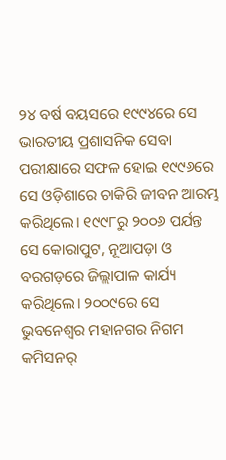୨୪ ବର୍ଷ ବୟସରେ ୧୯୯୪ରେ ସେ ଭାରତୀୟ ପ୍ରଶାସନିକ ସେବା ପରୀକ୍ଷାରେ ସଫଳ ହୋଇ ୧୯୯୬ରେ ସେ ଓଡ଼ିଶାରେ ଚାକିରି ଜୀବନ ଆରମ୍ଭ କରିଥିଲେ। ୧୯୯୮ରୁ ୨୦୦୬ ପର୍ଯନ୍ତ ସେ କୋରାପୁଟ, ନୂଆପଡ଼ା ଓ ବରଗଡ଼ରେ ଜିଲ୍ଲାପାଳ କାର୍ଯ୍ୟ କରିଥିଲେ। ୨୦୦୯ରେ ସେ ଭୁବନେଶ୍ୱର ମହାନଗର ନିଗମ କମିସନର୍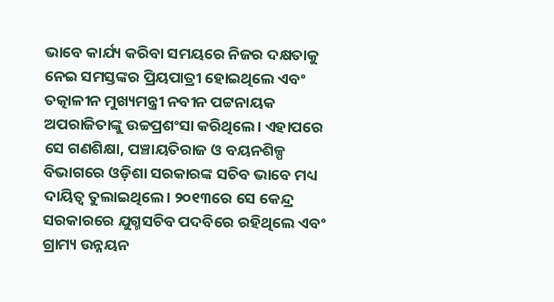ଭାବେ କାର୍ଯ୍ୟ କରିବା ସମୟରେ ନିଜର ଦକ୍ଷତାକୁ ନେଇ ସମସ୍ତଙ୍କର ପ୍ରିୟପାତ୍ରୀ ହୋଇଥିଲେ ଏବଂ ତତ୍କାଳୀନ ମୁଖ୍ୟମନ୍ତ୍ରୀ ନବୀନ ପଟ୍ଟନାୟକ ଅପରାଜିତାଙ୍କୁ ଉଚ୍ଚପ୍ରଶଂସା କରିଥିଲେ। ଏହାପରେ ସେ ଗଣଶିକ୍ଷା, ପଞ୍ଚାୟତିରାଜ ଓ ବୟନଶିଳ୍ପ ବିଭାଗରେ ଓଡ଼ିଶା ସରକାରଙ୍କ ସଚିବ ଭାବେ ମଧ୍ୟ ଦାୟିତ୍ୱ ତୁଲାଇଥିଲେ। ୨୦୧୩ରେ ସେ କେନ୍ଦ୍ର ସରକାରରେ ଯୁଗ୍ମସଚିବ ପଦବିରେ ରହିଥିଲେ ଏବଂ ଗ୍ରାମ୍ୟ ଉନ୍ନୟନ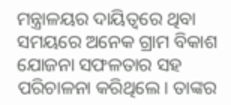ମନ୍ତ୍ରାଳୟର ଦାୟିତ୍ୱରେ ଥିବା ସମୟରେ ଅନେକ ଗ୍ରାମ ବିକାଶ ଯୋଜନା ସଫଳତାର ସହ ପରିଚାଳନା କରିଥିଲେ। ତାଙ୍କର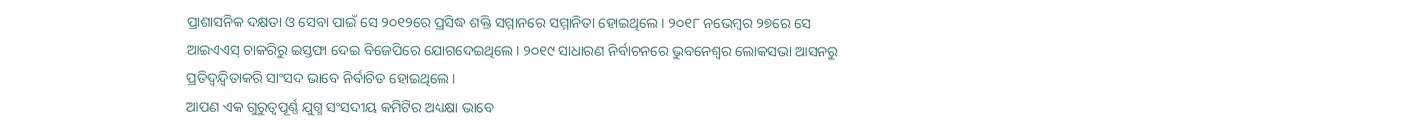ପ୍ରାଶାସନିକ ଦକ୍ଷତା ଓ ସେବା ପାଇଁ ସେ ୨୦୧୨ରେ ପ୍ରସିଦ୍ଧ ଶକ୍ତି ସମ୍ମାନରେ ସମ୍ମାନିତା ହୋଇଥିଲେ। ୨୦୧୮ ନଭେମ୍ବର ୨୭ରେ ସେ ଆଇଏଏସ୍ ଚାକରିରୁ ଇସ୍ତଫା ଦେଇ ବିଜେପିରେ ଯୋଗଦେଇଥିଲେ। ୨୦୧୯ ସାଧାରଣ ନିର୍ବାଚନରେ ଭୁବନେଶ୍ୱର ଲୋକସଭା ଆସନରୁ ପ୍ରତିଦ୍ବନ୍ଦ୍ବିତାକରି ସାଂସଦ ଭାବେ ନିର୍ବାଚିତ ହୋଇଥିଲେ।
ଆପଣ ଏକ ଗୁରୁତ୍ବପୂର୍ଣ୍ଣ ଯୁଗ୍ମ ସଂସଦୀୟ କମିଟିର ଅଧ୍ୟକ୍ଷା ଭାବେ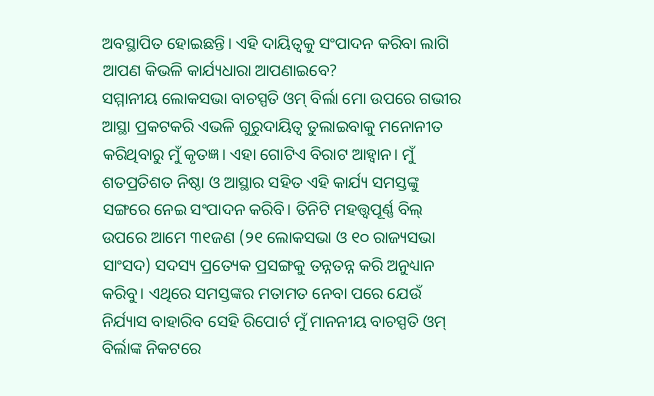ଅବସ୍ଥାପିତ ହୋଇଛନ୍ତି। ଏହି ଦାୟିତ୍ବକୁ ସଂପାଦନ କରିବା ଲାଗି ଆପଣ କିଭଳି କାର୍ଯ୍ୟଧାରା ଆପଣାଇବେ?
ସମ୍ମାନୀୟ ଲୋକସଭା ବାଚସ୍ପତି ଓମ୍ ବିର୍ଲା ମୋ ଉପରେ ଗଭୀର ଆସ୍ଥା ପ୍ରକଟକରି ଏଭଳି ଗୁରୁଦାୟିତ୍ବ ତୁଲାଇବାକୁ ମନୋନୀତ କରିଥିବାରୁ ମୁଁ କୃତଜ୍ଞ। ଏହା ଗୋଟିଏ ବିରାଟ ଆହ୍ବାନ। ମୁଁ ଶତପ୍ରତିଶତ ନିଷ୍ଠା ଓ ଆସ୍ଥାର ସହିତ ଏହି କାର୍ଯ୍ୟ ସମସ୍ତଙ୍କୁ ସଙ୍ଗରେ ନେଇ ସଂପାଦନ କରିବି। ତିନିଟି ମହତ୍ତ୍ବପୂର୍ଣ୍ଣ ବିଲ୍ ଉପରେ ଆମେ ୩୧ଜଣ (୨୧ ଲୋକସଭା ଓ ୧୦ ରାଜ୍ୟସଭା ସାଂସଦ) ସଦସ୍ୟ ପ୍ରତ୍ୟେକ ପ୍ରସଙ୍ଗକୁ ତନ୍ନତନ୍ନ କରି ଅନୁଧ୍ୟାନ କରିବୁ। ଏଥିରେ ସମସ୍ତଙ୍କର ମତାମତ ନେବା ପରେ ଯେଉଁ ନିର୍ଯ୍ୟାସ ବାହାରିବ ସେହି ରିପୋର୍ଟ ମୁଁ ମାନନୀୟ ବାଚସ୍ପତି ଓମ୍ ବିର୍ଲାଙ୍କ ନିକଟରେ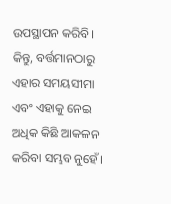ଉପସ୍ଥାପନ କରିବି। କିନ୍ତୁ, ବର୍ତ୍ତମାନଠାରୁ ଏହାର ସମୟସୀମା ଏବଂ ଏହାକୁ ନେଇ ଅଧିକ କିଛି ଆକଳନ କରିବା ସମ୍ଭବ ନୁହେଁ।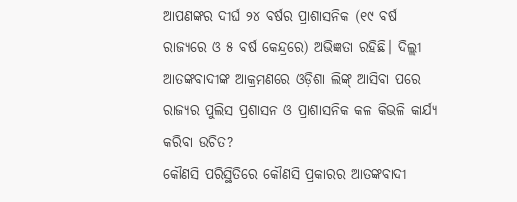ଆପଣଙ୍କର ଦୀର୍ଘ ୨୪ ବର୍ଷର ପ୍ରାଶାସନିକ (୧୯ ବର୍ଷ ରାଜ୍ୟରେ ଓ ୫ ବର୍ଷ କେନ୍ଦ୍ରରେ) ଅଭିଜ୍ଞତା ରହିଛି। ଦିଲ୍ଲୀ ଆତଙ୍କବାଦୀଙ୍କ ଆକ୍ରମଣରେ ଓଡ଼ିଶା ଲିଙ୍କ୍ ଆସିବା ପରେ ରାଜ୍ୟର ପୁଲିସ ପ୍ରଶାସନ ଓ ପ୍ରାଶାସନିକ କଳ କିଭଳି କାର୍ଯ୍ୟ କରିବା ଉଚିତ?
କୌଣସି ପରିସ୍ଥିତିରେ କୌଣସି ପ୍ରକାରର ଆତଙ୍କବାଦୀ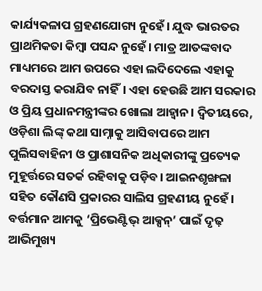କାର୍ଯ୍ୟକଳାପ ଗ୍ରହଣଯୋଗ୍ୟ ନୁହେଁ। ଯୁଦ୍ଧ ଭାରତର ପ୍ରାଥମିକତା କିମ୍ବା ପସନ୍ଦ ନୁହେଁ। ମାତ୍ର ଆତଙ୍କବାଦ ମାଧ୍ୟମରେ ଆମ ଉପରେ ଏହା ଲଦିଦେଲେ ଏହାକୁ ବରଦାସ୍ତ କରାଯିବ ନାହିଁ। ଏହା ହେଉଛି ଆମ ସରକାର ଓ ପ୍ରିୟ ପ୍ରଧାନମନ୍ତ୍ରୀଙ୍କର ଖୋଲା ଆହ୍ବାନ। ଦ୍ବିତୀୟରେ, ଓଡ଼ିଶା ଲିଙ୍କ୍ କଥା ସାମ୍ନାକୁ ଆସିବାପରେ ଆମ ପୁଲିସବାହିନୀ ଓ ପ୍ରାଶାସନିକ ଅଧିକାରୀଙ୍କୁ ପ୍ରତ୍ୟେକ ମୁହୂର୍ତ୍ତରେ ସତର୍କ ରହିବାକୁ ପଡ଼ିବ। ଆଇନଶୃଙ୍ଖଳା ସହିତ କୌଣସି ପ୍ରକାରର ସାଲିସ ଗ୍ରହଣୀୟ ନୁହେଁ। ବର୍ତ୍ତମାନ ଆମକୁ ‘ପ୍ରିଭେଣ୍ଟିଭ୍ ଆକ୍ସନ୍’ ପାଇଁ ଦୃଢ଼ ଆଭିମୁଖ୍ୟ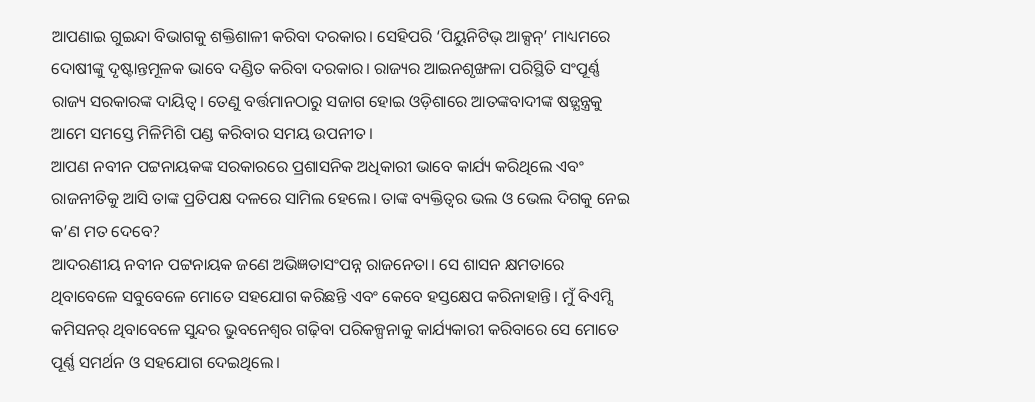ଆପଣାଇ ଗୁଇନ୍ଦା ବିଭାଗକୁ ଶକ୍ତିଶାଳୀ କରିବା ଦରକାର। ସେହିପରି ‘ପିୟୁନିଟିଭ୍ ଆକ୍ସନ୍’ ମାଧ୍ୟମରେ ଦୋଷୀଙ୍କୁ ଦୃଷ୍ଟାନ୍ତମୂଳକ ଭାବେ ଦଣ୍ଡିତ କରିବା ଦରକାର। ରାଜ୍ୟର ଆଇନଶୃଙ୍ଖଳା ପରିସ୍ଥିତି ସଂପୂର୍ଣ୍ଣ ରାଜ୍ୟ ସରକାରଙ୍କ ଦାୟିତ୍ବ। ତେଣୁ ବର୍ତ୍ତମାନଠାରୁ ସଜାଗ ହୋଇ ଓଡ଼ିଶାରେ ଆତଙ୍କବାଦୀଙ୍କ ଷଡ଼୍ଯନ୍ତ୍ରକୁ ଆମେ ସମସ୍ତେ ମିଳିମିଶି ପଣ୍ଡ କରିବାର ସମୟ ଉପନୀତ।
ଆପଣ ନବୀନ ପଟ୍ଟନାୟକଙ୍କ ସରକାରରେ ପ୍ରଶାସନିକ ଅଧିକାରୀ ଭାବେ କାର୍ଯ୍ୟ କରିଥିଲେ ଏବଂ ରାଜନୀତିକୁ ଆସି ତାଙ୍କ ପ୍ରତିପକ୍ଷ ଦଳରେ ସାମିଲ ହେଲେ। ତାଙ୍କ ବ୍ୟକ୍ତିତ୍ବର ଭଲ ଓ ଭେଲ ଦିଗକୁ ନେଇ କ’ଣ ମତ ଦେବେ?
ଆଦରଣୀୟ ନବୀନ ପଟ୍ଟନାୟକ ଜଣେ ଅଭିଜ୍ଞତାସଂପନ୍ନ ରାଜନେତା। ସେ ଶାସନ କ୍ଷମତାରେ ଥିବାବେଳେ ସବୁବେଳେ ମୋତେ ସହଯୋଗ କରିଛନ୍ତି ଏବଂ କେବେ ହସ୍ତକ୍ଷେପ କରିନାହାନ୍ତି। ମୁଁ ବିଏମ୍ସି କମିସନର୍ ଥିବାବେଳେ ସୁନ୍ଦର ଭୁବନେଶ୍ବର ଗଢ଼ିବା ପରିକଳ୍ପନାକୁ କାର୍ଯ୍ୟକାରୀ କରିବାରେ ସେ ମୋତେ ପୂର୍ଣ୍ଣ ସମର୍ଥନ ଓ ସହଯୋଗ ଦେଇଥିଲେ।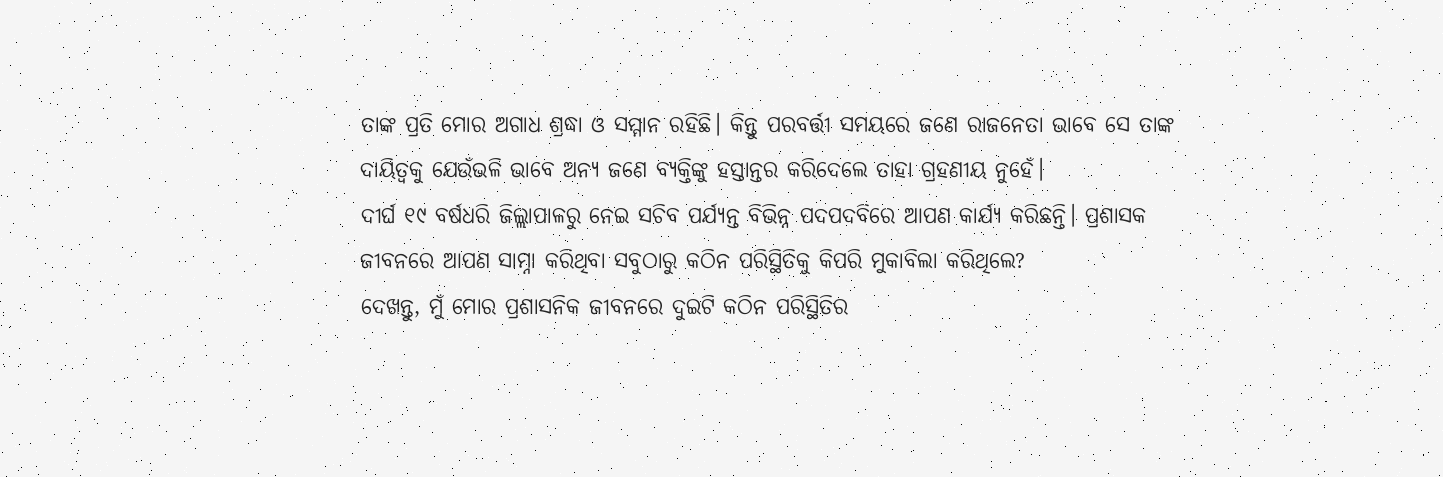ତାଙ୍କ ପ୍ରତି ମୋର ଅଗାଧ ଶ୍ରଦ୍ଧା ଓ ସମ୍ମାନ ରହିଛି। କିନ୍ତୁ ପରବର୍ତ୍ତୀ ସମୟରେ ଜଣେ ରାଜନେତା ଭାବେ ସେ ତାଙ୍କ ଦାୟିତ୍ବକୁ ଯେଉଁଭଳି ଭାବେ ଅନ୍ୟ ଜଣେ ବ୍ୟକ୍ତିଙ୍କୁ ହସ୍ତାନ୍ତର କରିଦେଲେ ତାହା ଗ୍ରହଣୀୟ ନୁହେଁ।
ଦୀର୍ଘ ୧୯ ବର୍ଷଧରି ଜିଲ୍ଲାପାଳରୁ ନେଇ ସଚିବ ପର୍ଯ୍ୟନ୍ତ ବିଭିନ୍ନ ପଦପଦବିରେ ଆପଣ କାର୍ଯ୍ୟ କରିଛନ୍ତି। ପ୍ରଶାସକ ଜୀବନରେ ଆପଣ ସାମ୍ନା କରିଥିବା ସବୁଠାରୁ କଠିନ ପରିସ୍ଥିତିକୁ କିପରି ମୁକାବିଲା କରିଥିଲେ?
ଦେଖନ୍ତୁ, ମୁଁ ମୋର ପ୍ରଶାସନିକ ଜୀବନରେ ଦୁଇଟି କଠିନ ପରିସ୍ଥିତିର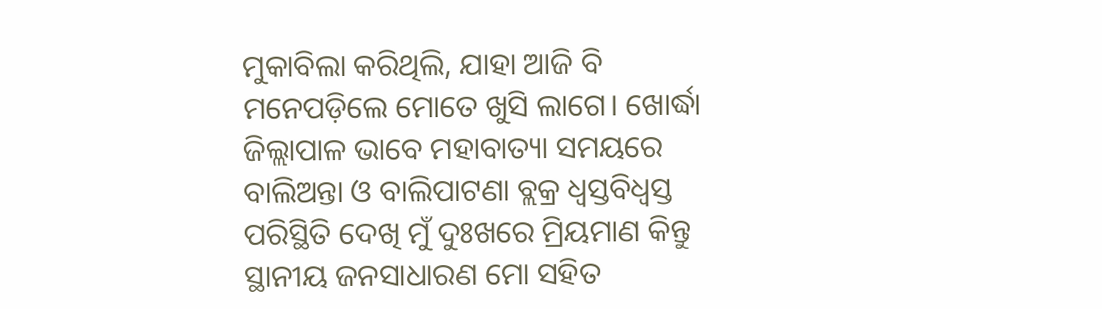ମୁକାବିଲା କରିଥିଲି, ଯାହା ଆଜି ବି ମନେପଡ଼ିଲେ ମୋତେ ଖୁସି ଲାଗେ। ଖୋର୍ଦ୍ଧା ଜିଲ୍ଲାପାଳ ଭାବେ ମହାବାତ୍ୟା ସମୟରେ ବାଲିଅନ୍ତା ଓ ବାଲିପାଟଣା ବ୍ଲକ୍ର ଧ୍ବସ୍ତବିଧ୍ବସ୍ତ ପରିସ୍ଥିତି ଦେଖି ମୁଁ ଦୁଃଖରେ ମ୍ରିୟମାଣ କିନ୍ତୁ ସ୍ଥାନୀୟ ଜନସାଧାରଣ ମୋ ସହିତ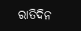ରାତିଦିନ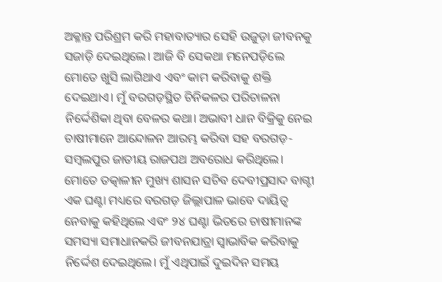ଅକ୍ଳାନ୍ତ ପରିଶ୍ରମ କରି ମହାବାତ୍ୟାର ସେହି ଉଜୁଡ଼ା ଜୀବନକୁ ସଜାଡ଼ି ଦେଇଥିଲେ। ଆଜି ବି ସେକଥା ମନେପଡ଼ିଲେ ମୋତେ ଖୁସି ଲାଗିଥାଏ ଏବଂ କାମ କରିବାକୁ ଶକ୍ତି ଦେଇଥାଏ। ମୁଁ ବରଗଡ଼ସ୍ଥିତ ଚିନିକଳର ପରିଚାଳନା ନିର୍ଦ୍ଦେଶିକା ଥିବା ବେଳର କଥା। ଅଭାବୀ ଧାନ ବିକ୍ରିକୁ ନେଇ ଚାଷୀମାନେ ଆନ୍ଦୋଳନ ଆରମ୍ଭ କରିବା ସହ ବରଗଡ଼-ସମ୍ବଲପୁର ଜାତୀୟ ରାଜପଥ ଅବରୋଧ କରିଥିଲେ। ମୋତେ ତତ୍କାଳୀନ ମୁଖ୍ୟ ଶାସନ ସଚିବ ଦେବୀପ୍ରସାଦ ବାଗ୍ଚୀ ଏକ ଘଣ୍ଟା ମଧ୍ୟରେ ବରଗଡ଼ ଜିଲ୍ଲାପାଳ ଭାବେ ଦାୟିତ୍ବ ନେବାକୁ କହିଥିଲେ ଏବଂ ୨୪ ଘଣ୍ଟା ଭିତରେ ଚାଷୀମାନଙ୍କ ସମସ୍ୟା ସମାଧାନକରି ଜୀବନଯାତ୍ରା ସ୍ବାଭାବିକ କରିବାକୁ ନିର୍ଦ୍ଦେଶ ଦେଇଥିଲେ। ମୁଁ ଏଥିପାଇଁ ଦୁଇଦିନ ସମୟ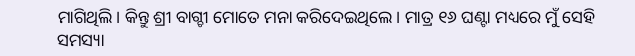ମାଗିଥିଲି। କିନ୍ତୁ ଶ୍ରୀ ବାଗ୍ଚୀ ମୋତେ ମନା କରିଦେଇଥିଲେ। ମାତ୍ର ୧୬ ଘଣ୍ଟା ମଧ୍ୟରେ ମୁଁ ସେହି ସମସ୍ୟା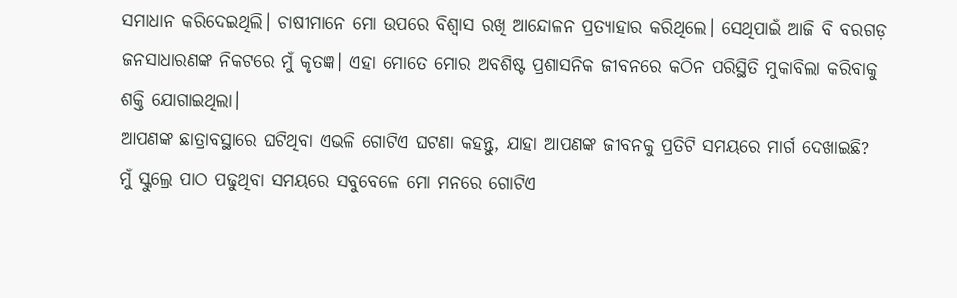ସମାଧାନ କରିଦେଇଥିଲି। ଚାଷୀମାନେ ମୋ ଉପରେ ବିଶ୍ବାସ ରଖି ଆନ୍ଦୋଳନ ପ୍ରତ୍ୟାହାର କରିଥିଲେ। ସେଥିପାଇଁ ଆଜି ବି ବରଗଡ଼ ଜନସାଧାରଣଙ୍କ ନିକଟରେ ମୁଁ କୃତଜ୍ଞ। ଏହା ମୋତେ ମୋର ଅବଶିଷ୍ଟ ପ୍ରଶାସନିକ ଜୀବନରେ କଠିନ ପରିସ୍ଥିତି ମୁକାବିଲା କରିବାକୁ ଶକ୍ତି ଯୋଗାଇଥିଲା।
ଆପଣଙ୍କ ଛାତ୍ରାବସ୍ଥାରେ ଘଟିଥିବା ଏଭଳି ଗୋଟିଏ ଘଟଣା କହନ୍ତୁ, ଯାହା ଆପଣଙ୍କ ଜୀବନକୁ ପ୍ରତିଟି ସମୟରେ ମାର୍ଗ ଦେଖାଇଛି?
ମୁଁ ସ୍କୁଲ୍ରେ ପାଠ ପଢୁଥିବା ସମୟରେ ସବୁବେଳେ ମୋ ମନରେ ଗୋଟିଏ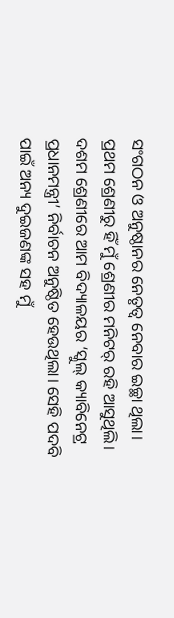ସଂଗଠନ ଓ ଅନୁଷ୍ଠାନର ନେତୃତ୍ବ ନେବାର ଇଚ୍ଛା ଥିଲା। ପ୍ରଥମ ଶ୍ରେଣୀରୁ ହିଁ ମୁଁ ଶ୍ରେଣୀର ମନିଟର୍ ରହି ଆସୁଥିଲି। ଦଶମ ଶ୍ରେଣୀରେ ଆମ ବିଦ୍ୟାଳୟର ‘ସ୍କୁଲ୍ କ୍ୟାବିନେଟ୍ର ପ୍ରଧାନମନ୍ତ୍ରୀ’ ନିର୍ବାଚନ ଅନୁଷ୍ଠିତ ହେଉଥିଲା। ସେହି ପଦବି ପାଇଁ ଅନ୍ୟ ଦୁଇଜଣଙ୍କ ସହ ମୁଁ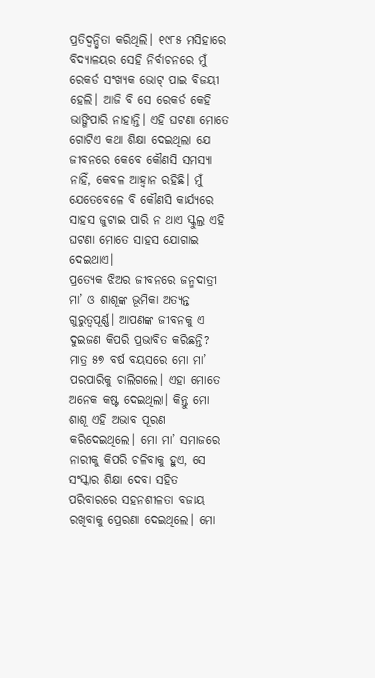ପ୍ରତିଦ୍ବନ୍ଦ୍ବିତା କରିଥିଲି। ୧୯୮୫ ମସିହାରେ ବିଦ୍ୟାଳୟର ସେହି ନିର୍ବାଚନରେ ମୁଁ ରେକର୍ଡ ସଂଖ୍ୟକ ଭୋଟ୍ ପାଇ ବିଜୟୀ ହେଲି। ଆଜି ବି ସେ ରେକର୍ଡ କେହି ଭାଙ୍ଗିପାରି ନାହାନ୍ତି। ଏହି ଘଟଣା ମୋତେ ଗୋଟିଏ କଥା ଶିକ୍ଷା ଦେଇଥିଲା ଯେ ଜୀବନରେ କେବେ କୌଣସି ସମସ୍ୟା ନାହିଁ, କେବଳ ଆହ୍ବାନ ରହିଛି। ମୁଁ ଯେତେବେଳେ ବି କୌଣସି କାର୍ଯ୍ୟରେ ସାହସ ଜୁଟାଇ ପାରି ନ ଥାଏ ସ୍କୁଲ୍ର ଏହି ଘଟଣା ମୋତେ ସାହସ ଯୋଗାଇ ଦେଇଥାଏ।
ପ୍ରତ୍ୟେକ ଝିଅର ଜୀବନରେ ଜନ୍ମଦାତ୍ରୀ ମା’ ଓ ଶାଶୂଙ୍କ ଭୂମିକା ଅତ୍ୟନ୍ତ ଗୁରୁତ୍ବପୂର୍ଣ୍ଣ। ଆପଣଙ୍କ ଜୀବନକୁ ଏ ଦୁଇଜଣ କିପରି ପ୍ରଭାବିତ କରିଛନ୍ତି?
ମାତ୍ର ୫୭ ବର୍ଷ ବୟସରେ ମୋ ମା’ ପରପାରିକୁ ଚାଲିଗଲେ। ଏହା ମୋତେ ଅନେକ କଷ୍ଟ ଦେଇଥିଲା। କିନ୍ତୁ ମୋ ଶାଶୂ ଏହି ଅଭାବ ପୂରଣ କରିଦେଇଥିଲେ। ମୋ ମା’ ସମାଜରେ ନାରୀକୁ କିପରି ଚଳିବାକୁ ହୁଏ, ସେ ସଂସ୍କାର ଶିକ୍ଷା ଦେବା ସହିତ ପରିବାରରେ ସହନଶୀଳତା ବଜାୟ ରଖିବାକୁ ପ୍ରେରଣା ଦେଇଥିଲେ। ମୋ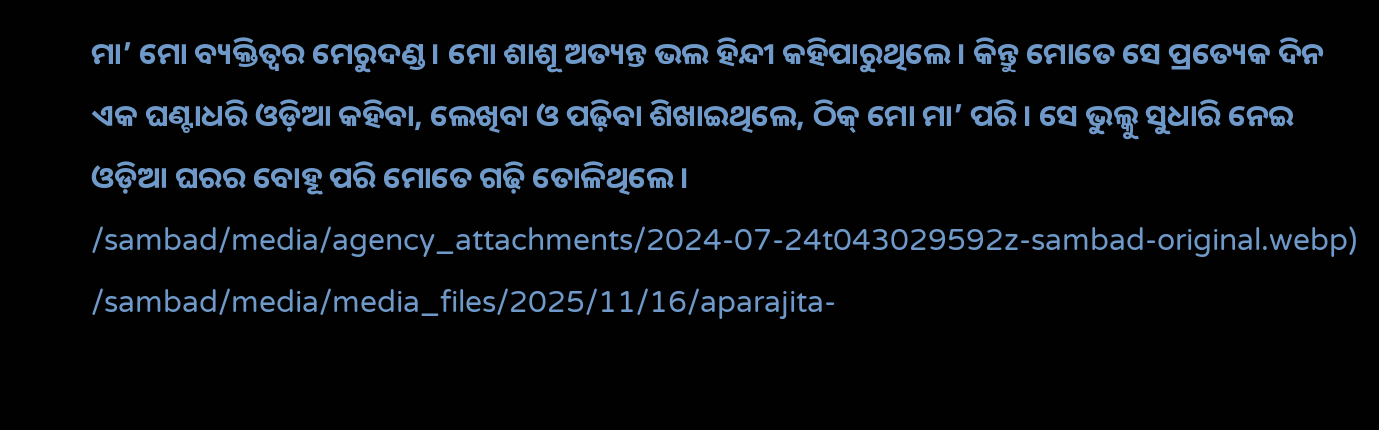ମା’ ମୋ ବ୍ୟକ୍ତିତ୍ବର ମେରୁଦଣ୍ଡ। ମୋ ଶାଶୂ ଅତ୍ୟନ୍ତ ଭଲ ହିନ୍ଦୀ କହିପାରୁଥିଲେ। କିନ୍ତୁ ମୋତେ ସେ ପ୍ରତ୍ୟେକ ଦିନ ଏକ ଘଣ୍ଟାଧରି ଓଡ଼ିଆ କହିବା, ଲେଖିବା ଓ ପଢ଼ିବା ଶିଖାଇଥିଲେ, ଠିକ୍ ମୋ ମା’ ପରି। ସେ ଭୁଲ୍କୁ ସୁଧାରି ନେଇ ଓଡ଼ିଆ ଘରର ବୋହୂ ପରି ମୋତେ ଗଢ଼ି ତୋଳିଥିଲେ।
/sambad/media/agency_attachments/2024-07-24t043029592z-sambad-original.webp)
/sambad/media/media_files/2025/11/16/aparajita-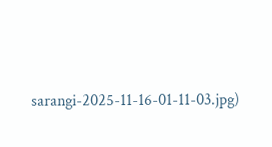sarangi-2025-11-16-01-11-03.jpg)